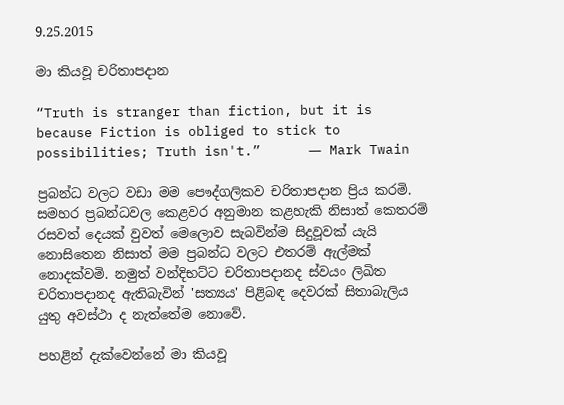9.25.2015

මා කියවූ චරිතාපදාන

“Truth is stranger than fiction, but it is because Fiction is obliged to stick to possibilities; Truth isn't.”      ― Mark Twain

ප්‍රබන්ධ වලට වඩා මම පෞද්ගලිකව චරිතාපදාන ප්‍රිය කරමි. සමහර ප්‍රබන්ධවල කෙළවර අනුමාන කළහැකි නිසාත් කෙතරම් රසවත් දෙයක් වුවත් මෙලොව සැබවින්ම සිදුවූවක් යැයි නොසිතෙන නිසාත් මම ප්‍රබන්ධ වලට එතරම් ඇල්මක් නොදක්වමි. නමුත් වන්දිභට්ට චරිතාපදානද ස්වයං ලිඛිත චරිතාපදානද ඇතිබැවින් 'සත්‍යය' පිළිබඳ දෙවරක් සිතාබැලිය යුතු අවස්ථා ද නැත්තේම නොවේ.

පහළින් දැක්වෙන්නේ මා කියවූ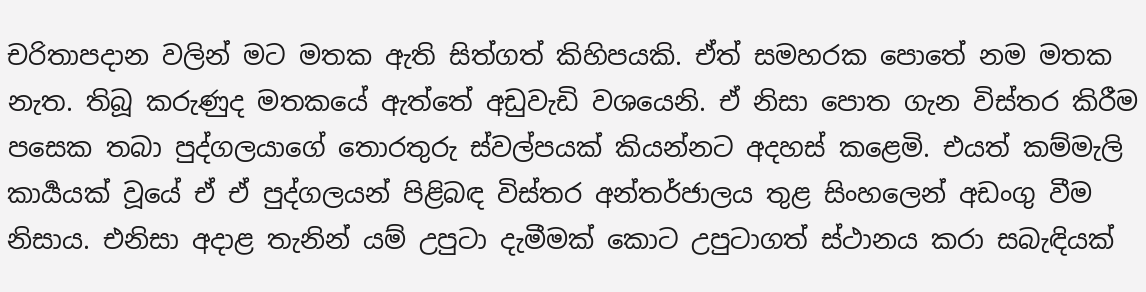චරිතාපදාන වලින් මට මතක ඇති සිත්ගත් කිහිපයකි. ඒත් සමහරක පොතේ නම මතක නැත. තිබූ කරුණුද මතකයේ ඇත්තේ අඩුවැඩි වශයෙනි. ඒ නිසා පොත ගැන විස්තර කිරීම පසෙක තබා පුද්ගලයාගේ තොරතුරු ස්වල්පයක් කියන්නට අදහස් කළෙමි. එයත් කම්මැලි කාර්‍යයක් වූයේ ඒ ඒ පුද්ගලයන් පිළිබඳ විස්තර අන්තර්ජාලය තුළ සිංහලෙන් අඩංගු වීම නිසාය. එනිසා අදාළ තැනින් යම් උපුටා දැමීමක් කොට උපුටාගත් ස්ථානය කරා සබැඳියක්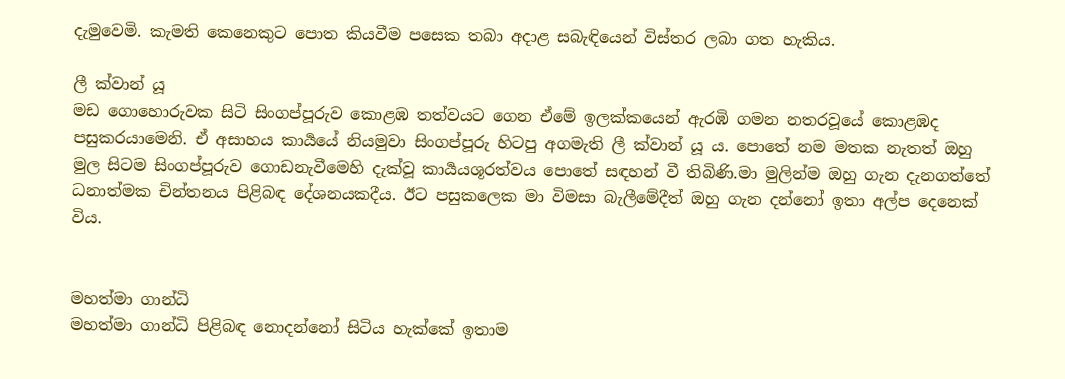දැමුවෙමි. කැමති කෙනෙකුට පොත කියවීම පසෙක තබා අදාළ සබැඳියෙන් විස්තර ලබා ගත හැකිය.

ලී ක්වාන් යූ
මඩ ගොහොරුවක සිටි සිංගප්පූරුව කොළඹ තත්වයට ගෙන ඒමේ ඉලක්කයෙන් ඇරඹි ගමන නතරවූයේ කොළඹද පසුකරයාමෙනි. ඒ අසාහය කාර්‍යයේ නියමුවා සිංගප්පූරු හිටපු අගමැති ලී ක්වාන් යූ ය. පොතේ නම මතක නැතත් ඔහු මුල සිටම සිංගප්පූරුව ගොඩනැවීමෙහි දැක්වූ කාර්‍යයශූරත්වය පොතේ සඳහන් වී තිබිණි.මා මුලින්ම ඔහු ගැන දැනගත්තේ ධනාත්මක චින්තනය පිළිබඳ දේශනයකදීය. ඊට පසුකලෙක මා විමසා බැලීමේදීත් ඔහු ගැන දන්නෝ ඉතා අල්ප දෙනෙක් විය.


මහත්මා ගාන්ධි
මහත්මා ගාන්ධි පිළිබඳ නොදන්නෝ සිටිය හැක්කේ ඉතාම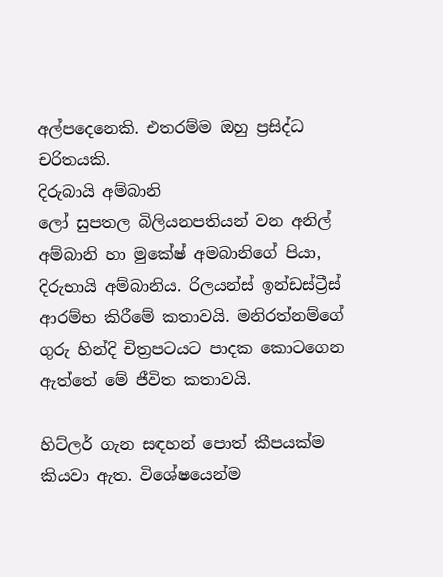අල්පදෙනෙකි. එතරම්ම ඔහු ප්‍රසිද්ධ චරිතයකි.
දිරුබායි අම්බානි
ලෝ සුපතල බිලියනපතියන් වන අනිල් අම්බානි හා මුකේෂ් අමබානිගේ පියා, දිරුභායි අම්බානිය. රිලයන්ස් ඉන්ඩස්ට්‍රීස් ආරම්භ කිරීමේ කතාවයි. මනිරත්නම්ගේ ගුරු හින්දි චිත්‍රපටයට පාදක කොටගෙන ඇත්තේ මේ ජීවිත කතාවයි.

හිට්ලර් ගැන සඳහන් පොත් කීපයක්ම කියවා ඇත. විශේෂයෙන්ම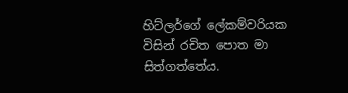හිට්ලර්ගේ ලේකම්වරියක විසින් රචිත පොත මා සිත්ගත්තේය.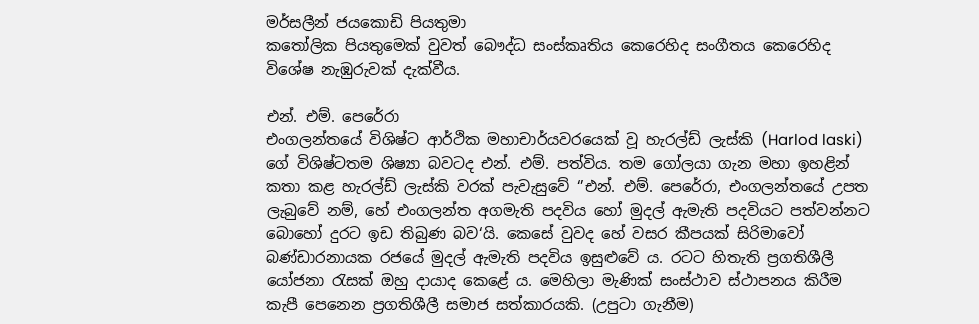මර්සලීන් ජයකොඩි පියතුමා
කතෝලික පියතුමෙක් වුවත් බෞද්ධ සංස්කෘතිය කෙරෙහිද සංගීතය කෙරෙහිද විශේෂ නැඹුරුවක් දැක්වීය.

එන්. එම්. පෙරේරා
එංගලන්තයේ විශිෂ්ට ආර්ථික මහාචාර්යවරයෙක් වූ හැරල්ඩ් ලැස්කි (Harlod laski) ගේ විශිෂ්ටතම ශිෂ්‍යා බවටද එන්. එම්. පත්විය. තම ගෝලයා ගැන මහා ඉහළින් කතා කළ හැරල්ඩ් ලැස්කි වරක් පැවැසුවේ ‘’එන්. එම්. පෙරේරා, එංගලන්තයේ උපත ලැබුවේ නම්, හේ එංගලන්ත අගමැති පදවිය හෝ මුදල් ඇමැති පදවියට පත්වන්නට බොහෝ දුරට ඉඩ තිබුණ බව‘යි. කෙසේ වුවද හේ වසර කීපයක් සිරිමාවෝ බණ්ඩාරනායක රජයේ මුදල් ඇමැති පදවිය ඉසුළුවේ ය. රටට හිතැති ප්‍රගතිශීලී යෝජනා රැසක් ඔහු දායාද කෙළේ ය. මෙහිලා මැණික් සංස්ථාව ස්ථාපනය කිරීම කැපී පෙනෙන ප්‍රගතිශීලී සමාජ සත්කාරයකි. (උපුටා ගැනීම)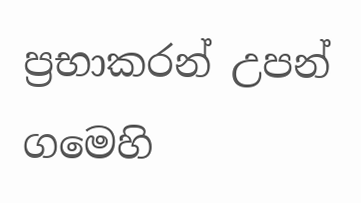ප්‍රභාකරන් උපන් ගමෙහි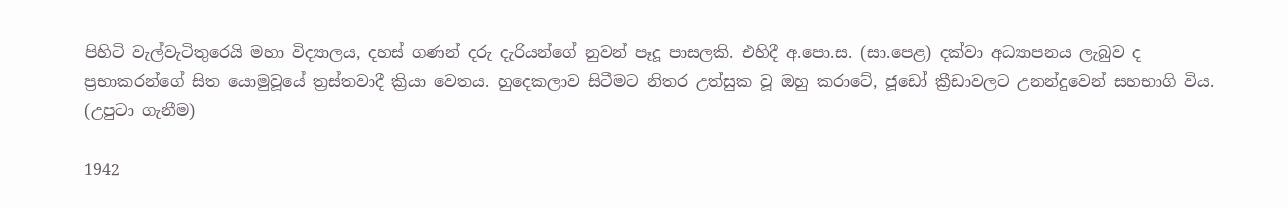පිහිටි වැල්වැටිතුරෙයි මහා විද්‍යාලය, දහස්‌ ගණන් දරු දැරියන්ගේ නුවන් පෑදූ පාසලකි. එහිදී අ.පො.ස. (සා.පෙළ) දක්‌වා අධ්‍යාපනය ලැබුව ද ප්‍රභාකරන්ගේ සිත යොමුවූයේ ත්‍රස්‌තවාදී ක්‍රියා වෙතය. හුදෙකලාව සිටීමට නිතර උත්සුක වූ ඔහු කරාටේ, ජූඩෝ ක්‍රීඩාවලට උනන්දුවෙන් සහභාගි විය. (උපුටා ගැනීම)

1942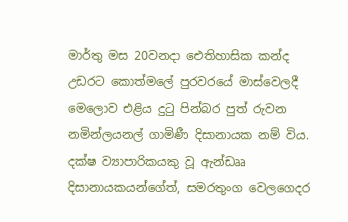මාර්තු මස 20වනදා ඓතිහාසික කන්ද උඩරට කොත්මලේ පුරවරයේ මාස්වෙලදී මෙලොව එළිය දුටු පින්බර පුත් රුවන නමින්ලයනල් ගාමිණී දිසානායක නම් විය. දක්ෂ ව්‍යාපාරිකයකු වූ ඇන්ඩෲ දිසානායකයන්ගේත්, සමරතුංග වෙලගෙදර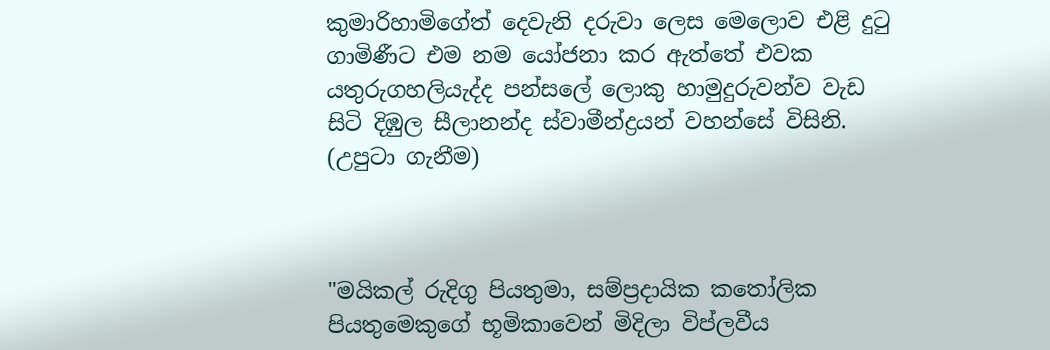කුමාරිහාමිගේත් දෙවැනි දරුවා ලෙස මෙලොව එළි දුටු ගාමිණීට එම නම යෝජනා කර ඇත්තේ එවක යතුරුගහලියැද්ද පන්සලේ ලොකු හාමුදුරුවන්ව වැඩ සිටි දිඹුල සීලානන්ද ස්වාමීන්ද්‍රයන් වහන්සේ විසිනි. (උපුටා ගැනීම)



"මයිකල් රුදිගු පියතුමා, සම්ප්‍රදායික කතෝලික පියතුමෙකුගේ භූමිකාවෙන් මිදිලා විප්ලවීය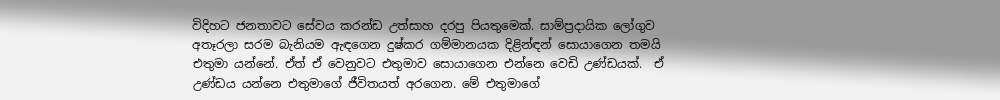විදිහට ජනතාවට සේවය කරන්ඩ උත්සාහ දරපු පියතුමෙක්. සාම්ප්‍රදායික ලෝගුව අතෑරලා සරම බැනියම ඇඳගෙන දුෂ්කර ගම්මානයක දිළින්ඳන් සොයාගෙන තමයි එතුමා යන්නේ. ඒත් ඒ වෙනුවට එතුමාව සොයාගෙන එන්නෙ වෙඩි උණ්ඩයක්.  ඒ උණ්ඩය යන්නෙ එතුමාගේ ජීවිතයත් අරගෙන. මේ එතුමාගේ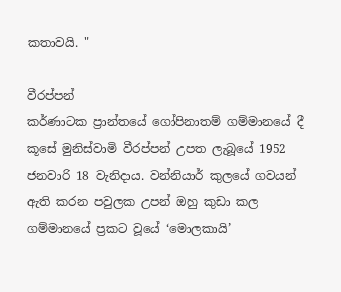කතාවයි. "

වීරප්පන්
කර්ණාටක ප්‍රාන්තයේ ගෝපිනාතම් ගම්මානයේ දී කූසේ මුනිස්වාමි වීරප්පන් උපත ලැබූයේ 1952 ජනවාරි 18 වැනිදාය. වන්නියාර් කුලයේ ගවයන් ඇති කරන පවුලක උපන් ඔහු කුඩා කල ගම්මානයේ ප්‍රකට වූයේ ‘මොලකායි’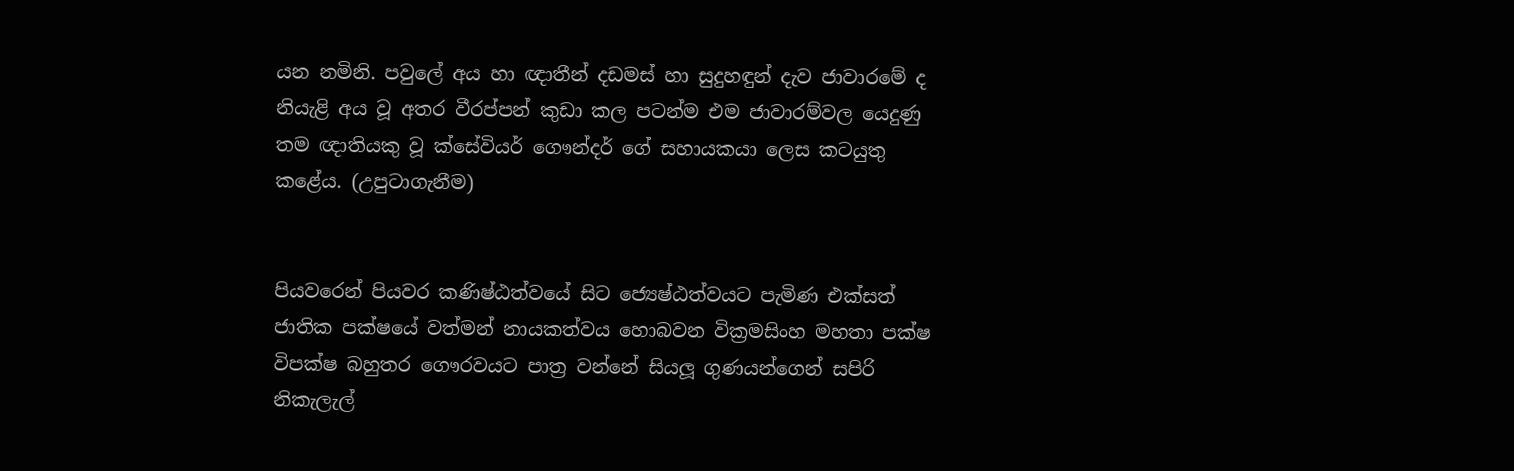යන නමිනි. පවුලේ අය හා ඥාතීන් දඩමස් හා සුදුහඳුන් දැව ජාවාරමේ ද නියැළි අය වූ අතර වීරප්පන් කුඩා කල පටන්ම එම ජාවාරම්වල යෙදුණු තම ඥාතියකු වූ ක්සේවියර් ගෞන්දර් ගේ සහායකයා ලෙස කටයුතු කළේය. (උපුටාගැනීම)


පියවරෙන් පියවර කණිෂ්ඨත්වයේ සිට ජ්‍යෙෂ්ඨත්වයට පැමිණ එක්සත් ජාතික පක්ෂයේ වත්මන් නායකත්වය හොබවන වික්‍රමසිංහ මහතා පක්ෂ විපක්ෂ බහුතර ගෞරවයට පාත්‍ර වන්නේ සියලූ ගුණයන්ගෙන් සපිරි නිකැලැල්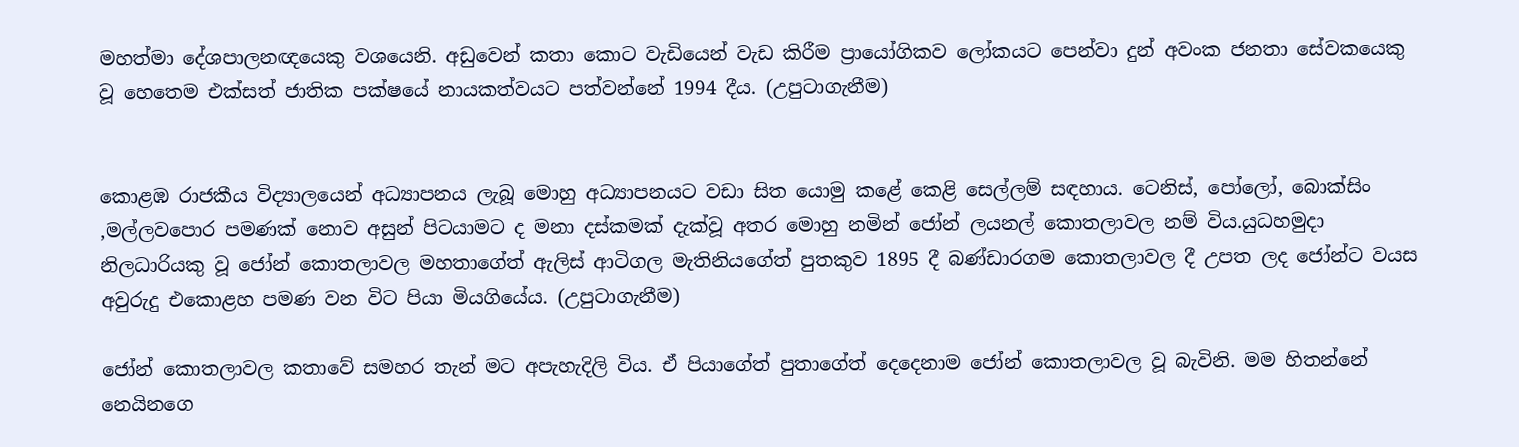මහත්මා දේශපාලනඥයෙකු වශයෙනි. අඩුවෙන් කතා කොට වැඩියෙන් වැඩ කිරීම ප්‍රායෝගිකව ලෝකයට පෙන්වා දුන් අවංක ජනතා සේවකයෙකු වූ හෙතෙම එක්සත් ජාතික පක්ෂයේ නායකත්වයට පත්වන්නේ 1994 දීය. (උපුටාගැනීම)


කොළඹ රාජකීය විද්‍යාලයෙන් අධ්‍යාපනය ලැබූ මොහු අධ්‍යාපනයට වඩා සිත යොමු කළේ කෙළි සෙල්ලම් සඳහාය. ටෙනිස්, පෝලෝ, බොක්සිං ,මල්ලවපොර පමණක් නොව අසුන් පිටයාමට ද මනා දස්කමක් දැක්වූ අතර මොහු නමින් ජෝන් ලයනල් කොතලාවල නම් විය.යුධහමුදා නිලධාරියකු වූ ජෝන් කොතලාවල මහතාගේත් ඇලිස් ආටිගල මැතිනියගේත් පුතකුව 1895 දී බණ්ඩාරගම කොතලාවල දී උපත ලද ජෝන්ට වයස අවුරුදු එකොළහ පමණ වන විට පියා මියගියේය. (උපුටාගැනීම)

ජෝන් කොතලාවල කතාවේ සමහර තැන් මට අපැහැදිලි විය. ඒ පියාගේත් පුතාගේත් දෙදෙනාම ජෝන් කොතලාවල වූ බැවිනි. මම හිතන්නේ නෙයිනගෙ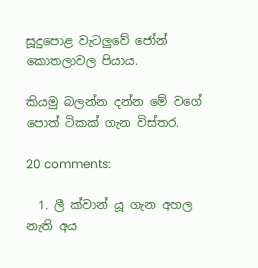සූදුපොළ වැටලුවේ ජෝන් කොතලාවල පියාය.

කියමු බලන්න දන්න මේ වගේ පොත් ටිකක් ගැන විස්තර.

20 comments:

  1. ලී ක්වාන් යූ ගැන අහල නැති අය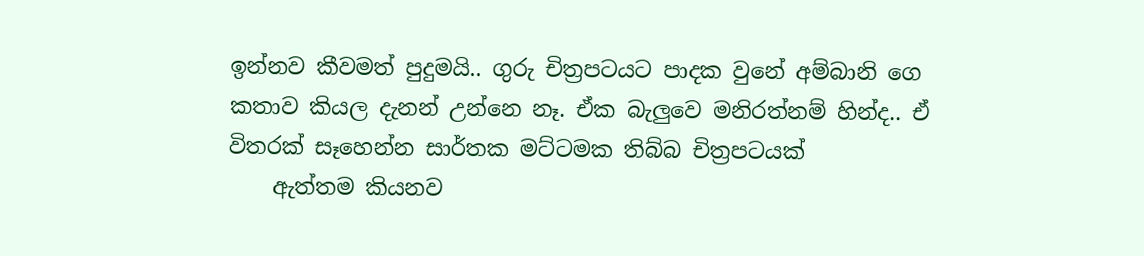ඉන්නව කීවමත් පුදුමයි.. ගුරු චිත්‍රපටයට පාදක වුනේ අම්බානි ගෙ කතාව කියල දැනන් උන්නෙ නෑ. ඒක බැලුවෙ මනිරත්නම් හින්ද.. ඒ විතරක් සෑහෙන්න සාර්තක මට්ටමක තිබ්බ චිත්‍රපටයක්
    ඇත්තම කියනව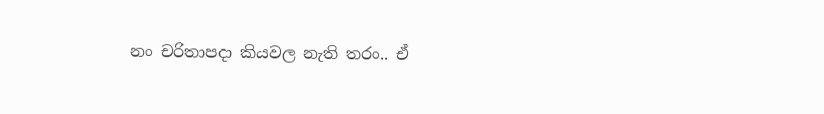නං චරිතාපදා කියවල නැති තරං.. ඒ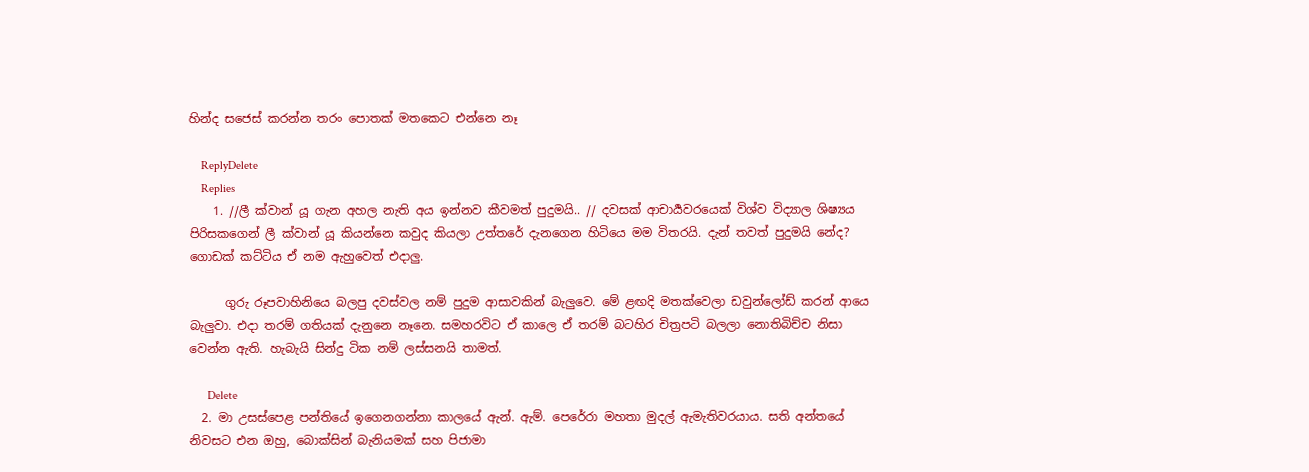හින්ද සජෙස් කරන්න තරං පොතක් මතකෙට එන්නෙ නෑ

    ReplyDelete
    Replies
    1. //ලී ක්වාන් යූ ගැන අහල නැති අය ඉන්නව කීවමත් පුදුමයි.. // දවසක් ආචාර්‍යවරයෙක් විශ්ව විද්‍යාල ශිෂ්‍යය පිරිසකගෙන් ලී ක්වාන් යූ කියන්නෙ කවුද කියලා උත්තරේ දැනගෙන හිටියෙ මම විතරයි. දැන් තවත් පුදුමයි නේද? ගොඩක් කට්ටිය ඒ නම ඇහුවෙත් එදාලු.

      ගුරු රූපවාහිනියෙ බලපු දවස්වල නම් පුදුම ආසාවකින් බැලුවෙ. මේ ළඟදි මතක්වෙලා ඩවුන්ලෝඩ් කරන් ආයෙ බැලුවා. එදා තරම් ගතියක් දැනුනෙ නෑනෙ. සමහරවිට ඒ කාලෙ ඒ තරම් බටහිර චිත්‍රපටි බලලා නොතිබිච්ච නිසා වෙන්න ඇති. හැබැයි සින්දු ටික නම් ලස්සනයි තාමත්.

      Delete
  2. මා උසස්පෙළ පන්තියේ ඉගෙනගන්නා කාලයේ ඇන්. ඇම්. පෙරේරා මහතා මුදල් ඇමැතිවරයාය. සති අන්තයේ නිවසට එන ඔහු, බොක්සින් බැනියමක් සහ පිජාමා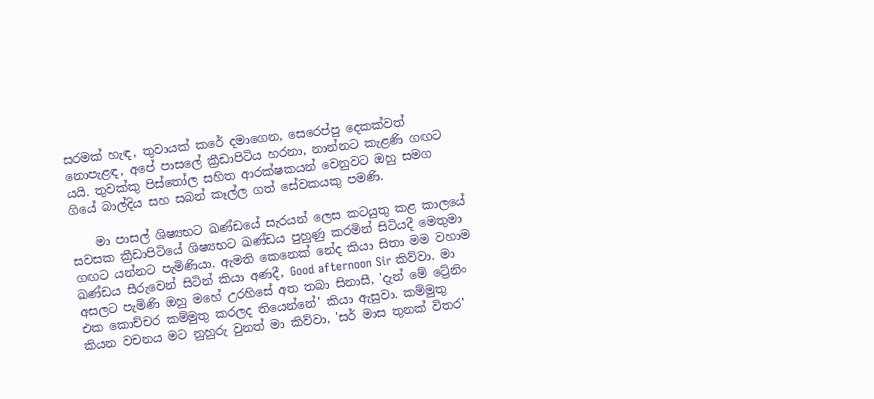සරමක් හැඳ, තුවායක් කරේ දමාගෙන, සෙරෙප්පු දෙකක්වත් නොපැළඳ, අපේ පාසලේ ක්‍රීඩාපිටිය හරනා, නාන්නට කැළණි ගඟට යයි. තුවක්කු පිස්තෝල සහිත ආරක්ෂකයන් වෙනුවට ඔහු සමග ගියේ බාල්දිය සහ සබන් කෑල්ල ගත් සේවකයකු පමණි.

    මා පාසල් ශිෂ්‍යභට ඛණ්ඩයේ සැරයන් ලෙස කටයුතු කළ කාලයේ සවසක ක්‍රීඩාපිටියේ ශිෂ්‍යභට ඛණ්ඩය පුහුණු කරමින් සිටියදී මෙතුමා ගඟට යන්නට පැමිණියා. ඇමති කෙනෙක් නේද කියා සිතා මම වහාම ඛණ්ඩය සීරුවෙන් සිටින් කියා අණදී, Good afternoon Sir කිව්වා. මා අසලට පැමිණි ඔහු මහේ උරහිසේ අත තබා සිනාසී, 'දැන් මේ ට්‍රේනිං එක කොච්චර කම්මුතු කරලද තියෙන්නේ' කියා ඇසුවා. කම්මුතු කියන වචනය මට නුහුරු වුනත් මා කිව්වා, 'සර් මාස තුනක් විතර'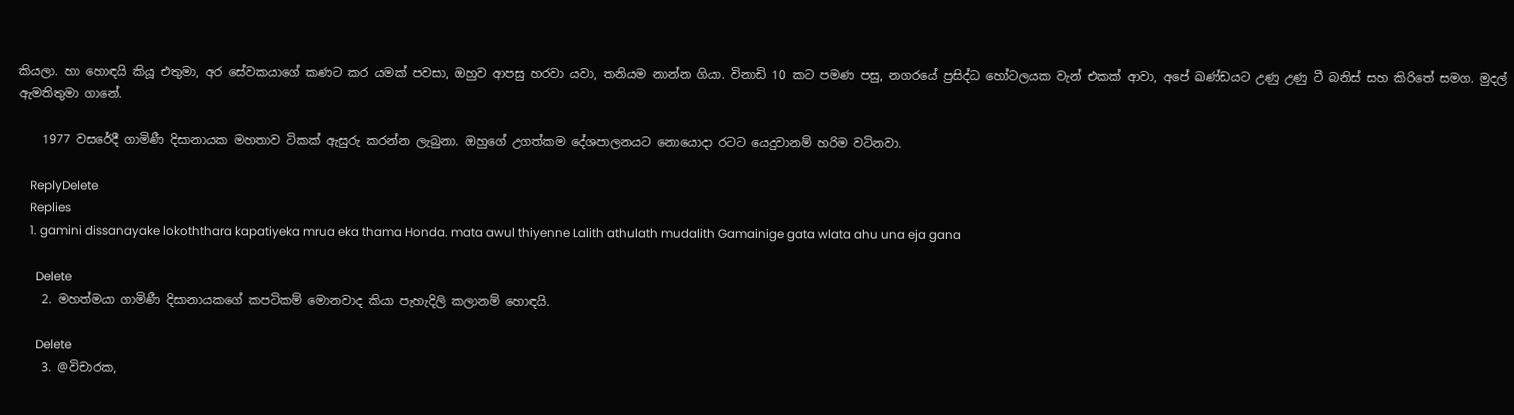කියලා. හා හොඳයි කියූ එතුමා, අර සේවකයාගේ කණට කර යමක් පවසා, ඔහුව ආපසු හරවා යවා, තනියම නාන්න ගියා. විනාඩි 10 කට පමණ පසු, නගරයේ ප්‍රසිද්ධ හෝටලයක වැන් එකක් ආවා, අපේ ඛණ්ඩයට උණු උණු ටී බනිස් සහ කිරිතේ සමග. මුදල් ඇමතිතුමා ගානේ.

    1977 වසරේදී ගාමිණී දිසානායක මහතාව ටිකක් ඇසුරු කරන්න ලැබුනා. ඔහුගේ උගත්කම දේශපාලනයට නොයොදා රටට යෙදුවානම් හරිම වටිනවා.

    ReplyDelete
    Replies
    1. gamini dissanayake lokoththara kapatiyeka mrua eka thama Honda. mata awul thiyenne Lalith athulath mudalith Gamainige gata wlata ahu una eja gana

      Delete
    2. මහත්මයා ගාමිණී දිසානායකගේ කපටිකම් මොනවාද කියා පැහැදිලි කලානම් හොඳයි.

      Delete
    3. @විචාරක,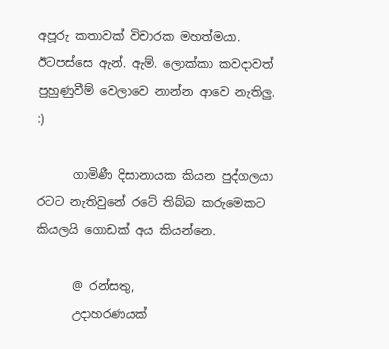අපූරු කතාවක් විචාරක මහත්මයා. ඊටපස්සෙ ඇන්. ඇම්. ලොක්කා කවදාවත් පුහුණුවීම් වෙලාවෙ නාන්න ආවෙ නැතිලු. :)

      ගාමිණී දිසානායක කියන පුද්ගලයා රටට නැතිවුනේ රටේ තිබ්බ කරුමෙකට කියලයි ගොඩක් අය කියන්නෙ.

      @ රන්සතු,
      උදාහරණයක්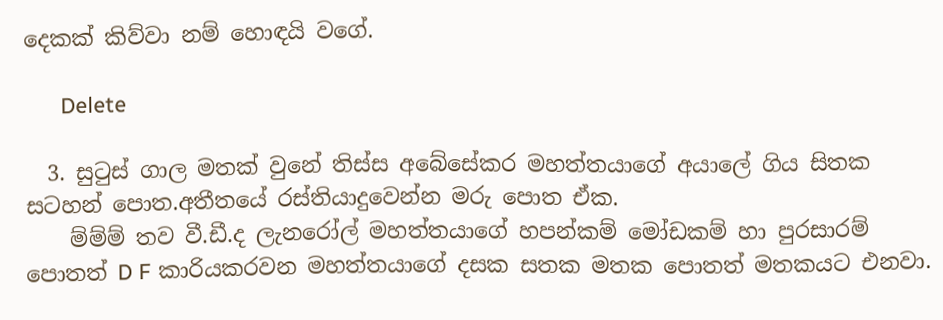දෙකක් කිව්වා නම් හොඳයි වගේ.

      Delete

  3. සුටුස් ගාල මතක් වුනේ තිස්ස අබේසේකර මහත්තයාගේ අයාලේ ගිය සිතක සටහන් පොත.අතීතයේ රස්තියාදුවෙන්න මරු පොත ඒක.
    ම්ම්ම් තව වී.ඩී.ද ලැනරෝල් මහත්තයාගේ හපන්කම් මෝඩකම් හා පුරසාරම් පොතත් D F කාරියකරවන මහත්තයාගේ දසක සතක මතක පොතත් මතකයට එනවා.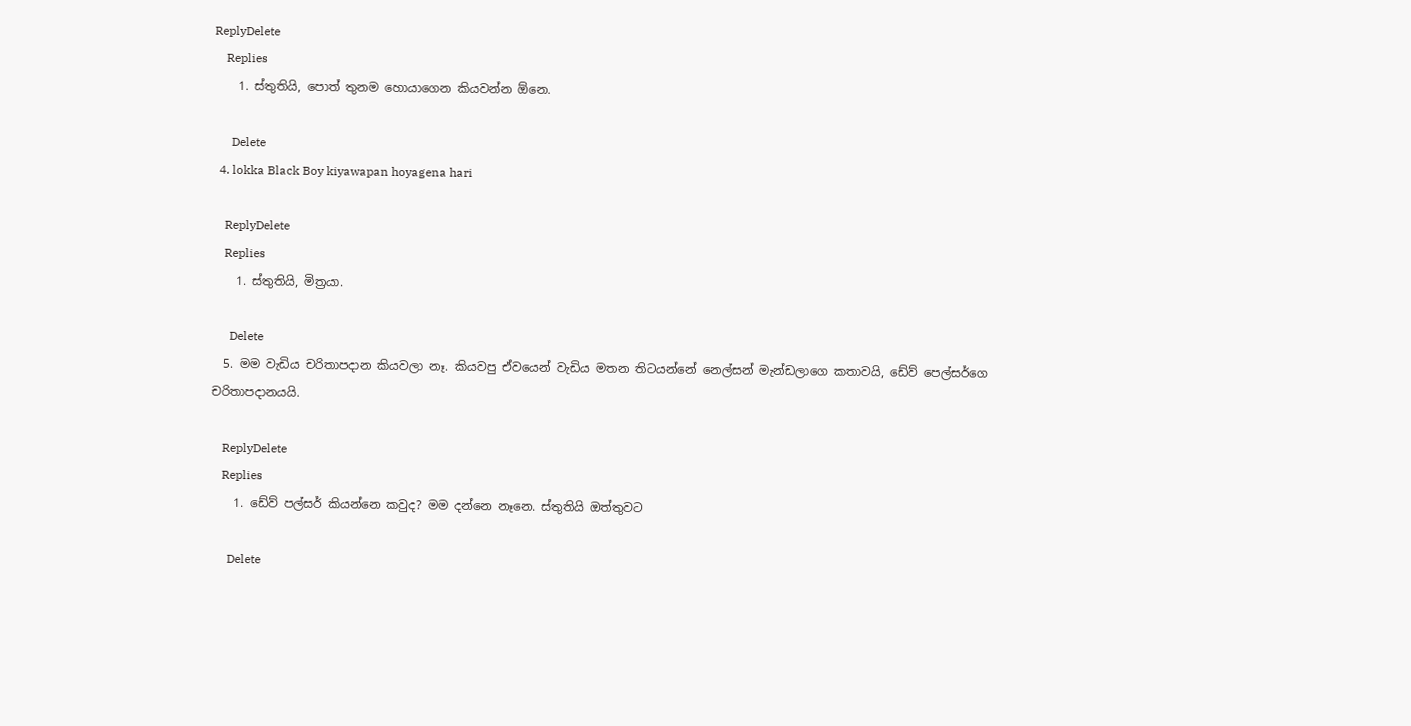ReplyDelete
    Replies
    1. ස්තුතියි, පොත් තුනම හොයාගෙන කියවන්න ඕනෙ.

      Delete
  4. lokka Black Boy kiyawapan hoyagena hari

    ReplyDelete
    Replies
    1. ස්තුතියි, මිත්‍රයා.

      Delete
  5. මම වැඩිය චරිතාපදාන කියවලා නෑ. කියවපු ඒවයෙන් වැඩිය මතන තිටයන්නේ නෙල්සන් මැන්ඩලාගෙ කතාවයි, ඩේව් පෙල්සර්ගෙ චරිතාපදානයයි.

    ReplyDelete
    Replies
    1. ඩේව් පල්සර් කියන්නෙ කවුද? මම දන්නෙ නෑනෙ. ස්තුතියි ඔත්තුවට

      Delete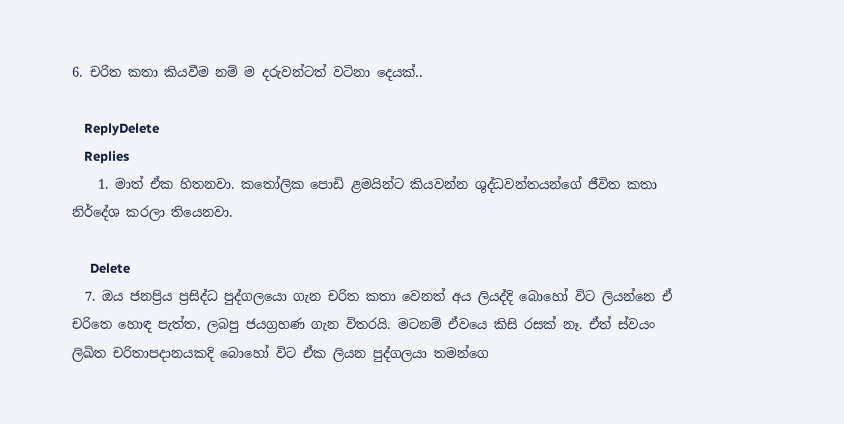6. චරිත කතා කියවීම නම් ම දරුවන්ටත් වටිනා දෙයක්..

    ReplyDelete
    Replies
    1. මාත් ඒක හිතනවා. කතෝලික පොඩි ළමයින්ට කියවන්න ශුද්ධවන්තයන්ගේ ජීවිත කතා නිර්දේශ කරලා තියෙනවා.

      Delete
  7. ඔය ජනප්‍රිය ප්‍රසිද්ධ පුද්ගලයො ගැන චරිත කතා වෙනත් අය ලියද්දි බොහෝ විට ලියන්නෙ ඒ චරිතෙ හොඳ පැත්ත, ලබපු ජයග්‍රහණ ගැන විතරයි. මටනම් ඒවයෙ කිසි රසක් නෑ. ඒත් ස්වයං ලිඛිත චරිතාපදානයකදි බොහෝ විට ඒක ලියන පුද්ගලයා තමන්ගෙ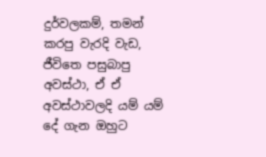දුර්වලකම්, තමන් කරපු වැරදි වැඩ, ජීවිතෙ පසුබාපු අවස්ථා, ඒ ඒ අවස්ථාවලදි යම් යම් දේ ගැන ඔහුට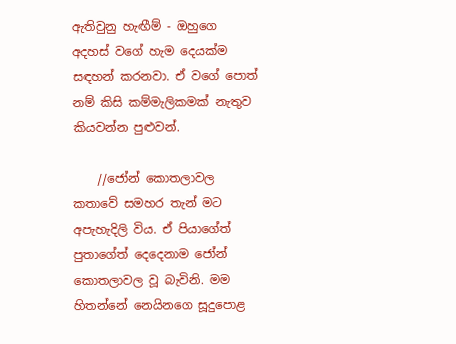ඇතිවුනු හැඟීම් - ඔහුගෙ අදහස් වගේ හැම දෙයක්ම සඳහන් කරනවා. ඒ වගේ පොත් නම් කිසි කම්මැලිකමක් නැතුව කියවන්න පුළුවන්.

    //ජෝන් කොතලාවල කතාවේ සමහර තැන් මට අපැහැදිලි විය. ඒ පියාගේත් පුතාගේත් දෙදෙනාම ජෝන් කොතලාවල වූ බැවිනි. මම හිතන්නේ නෙයිනගෙ සූදුපොළ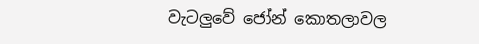වැටලුවේ ජෝන් කොතලාවල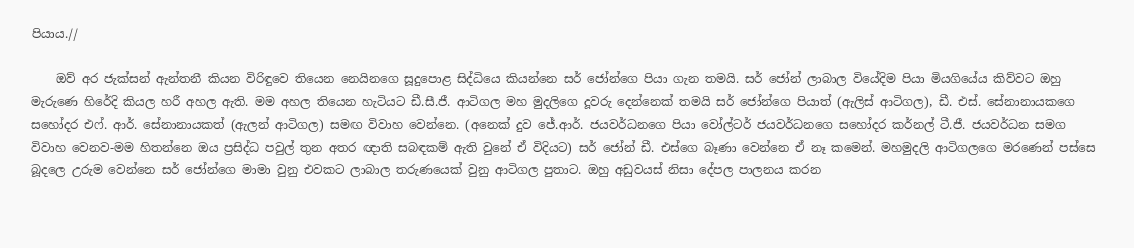පියාය.//

    ඔව් අර ජැක්සන් ඇන්තනී කියන විරිඳුවෙ තියෙන නෙයිනගෙ සූදුපොළ සිද්ධියෙ කියන්නෙ සර් ජෝන්ගෙ පියා ගැන තමයි. සර් ජෝන් ලාබාල වියේදිම පියා මියගියේය කිව්වට ඔහු මැරුණෙ හිරේදි කියල හරී අහල ඇති. මම අහල තියෙන හැටියට ඩී.සී.ජී. ආටිගල මහ මුදලිගෙ දූවරු දෙන්නෙක් තමයි සර් ජෝන්ගෙ පියාත් (ඇලිස් ආටිගල), ඩී. එස්. සේනානායකගෙ සහෝදර එෆ්. ආර්. සේනානායකත් (ඇලන් ආටිගල) සමඟ විවාහ වෙන්නෙ. (අනෙක් දුව ජේ.ආර්. ජයවර්ධනගෙ පියා වෝල්ටර් ජයවර්ධනගෙ සහෝදර කර්නල් ටී.ජී. ජයවර්ධන සමග විවාහ වෙනව-මම හිතන්නෙ ඔය ප්‍රසිද්ධ පවුල් තුන අතර ඥාති සබඳකම් ඇති වුනේ ඒ විදියට) සර් ජෝන් ඩී. එස්ගෙ බෑණා වෙන්නෙ ඒ නෑ කමෙන්. මහමුදලි ආටිගලගෙ මරණෙන් පස්සෙ බූදලෙ උරුම වෙන්නෙ සර් ජෝන්ගෙ මාමා වුනු එවකට ලාබාල තරුණයෙක් වුනු ආටිගල පුතාට. ඔහු අඩුවයස් නිසා දේපල පාලනය කරන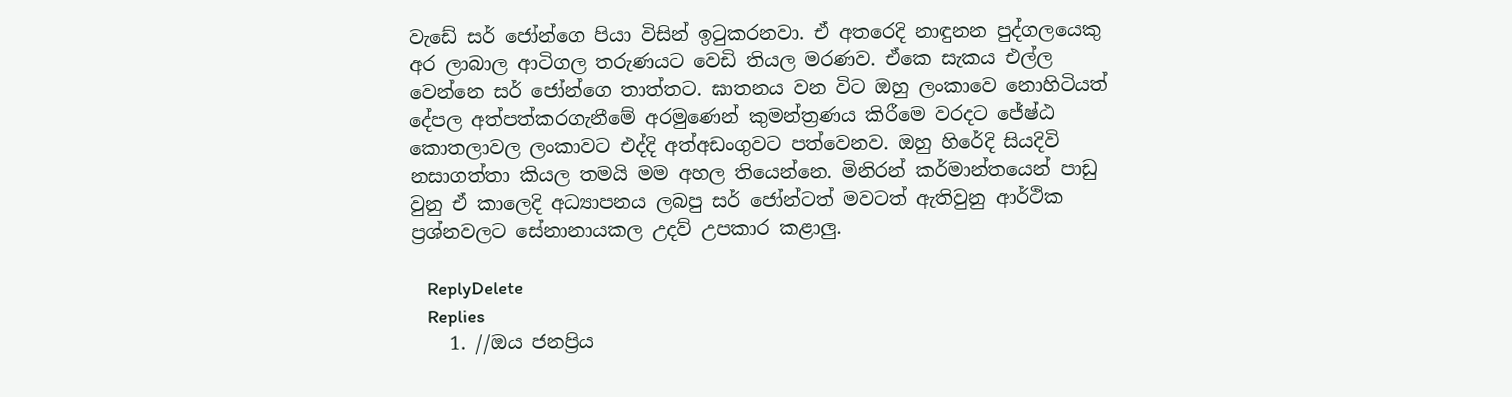වැඩේ සර් ජෝන්ගෙ පියා විසින් ඉටුකරනවා. ඒ අතරෙදි නාඳුනන පුද්ගලයෙකු අර ලාබාල ආටිගල තරුණයට වෙඩි තියල මරණව. ඒකෙ සැකය එල්ල වෙන්නෙ සර් ජෝන්ගෙ තාත්තට. ඝාතනය වන විට ඔහු ලංකාවෙ නොහිටියත් දේපල අත්පත්කරගැනීමේ අරමු‍ණෙන් කුමන්ත්‍රණය කිරීමෙ වරදට ජේෂ්ඨ කොතලාවල ලංකාවට එද්දි අත්අඩංගුවට පත්වෙනව. ඔහු හිරේදි සියදිවි නසාගත්තා කියල තමයි මම අහල තියෙන්නෙ. මිනිරන් කර්මාන්තයෙන් පාඩු වුනු ඒ කාලෙදි අධ්‍යාපනය ලබපු සර් ජෝන්ටත් මවටත් ඇතිවුනු ආර්ථික ප්‍රශ්නවලට සේනානායකල උදව් උපකාර කළාලු.

    ReplyDelete
    Replies
    1. //ඔය ජනප්‍රිය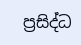ප්‍රසිද්ධ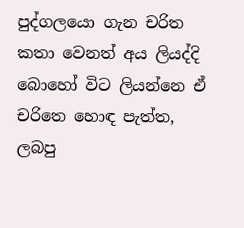පුද්ගලයො ගැන චරිත කතා වෙනත් අය ලියද්දි බොහෝ විට ලියන්නෙ ඒ චරිතෙ හොඳ පැත්ත, ලබපු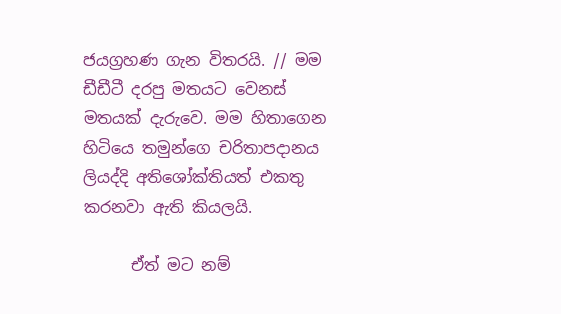ජයග්‍රහණ ගැන විතරයි. // මම ඩීඩීටී දරපු මතයට වෙනස් මතයක් දැරුවෙ. මම හිතාගෙන හිටියෙ තමුන්ගෙ චරිතාපදානය ලියද්දි අතිශෝක්තියත් එකතු කරනවා ඇති කියලයි.

      ඒත් මට නම්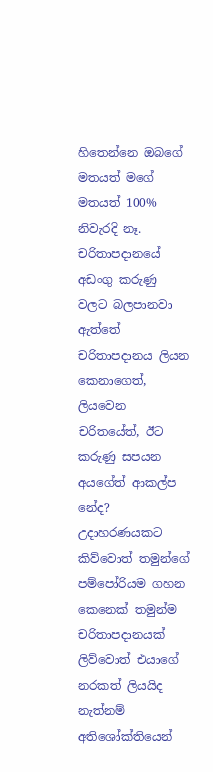හිතෙන්නෙ ඔබගේ මතයත් මගේ මතයත් 100% නිවැරදි නෑ. චරිතාපදානයේ අඩංගු කරුණු වලට බලපානවා ඇත්තේ චරිතාපදානය ලියන කෙනාගෙත්, ලියවෙන චරිතයේත්, ඊට කරුණු සපයන අයගේත් ආකල්ප නේද? උදාහරණයකට කිව්වොත් තමුන්ගේ පම්පෝරියම ගහන කෙනෙක් තමුන්ම චරිතාපදානයක් ලිව්වොත් එයාගේ නරකත් ලියයිද නැත්නම් අතිශෝක්තියෙන්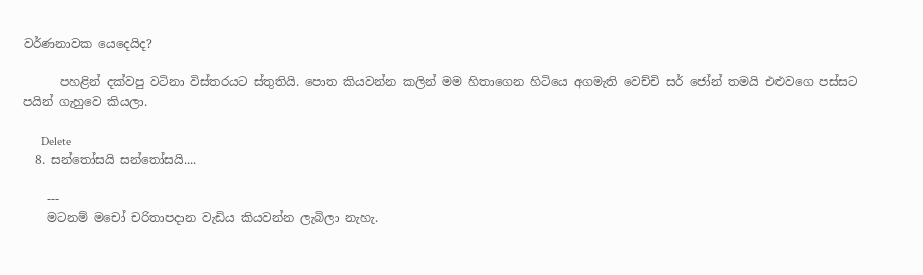වර්ණනාවක යෙදෙයිද?

      පහළින් දක්වපු වටිනා විස්තරයට ස්තුතියි. පොත කියවන්න කලින් මම හිතාගෙන හිටියෙ අගමැති වෙච්චි සර් ජෝන් තමයි එළුවගෙ පස්සට පයින් ගැහුවෙ කියලා.

      Delete
  8. සන්තෝසයි සන්තෝසයි....

    ---
    මටනම් මචෝ චරිතාපදාන වැඩිය කියවන්න ලැබිලා නැහැ.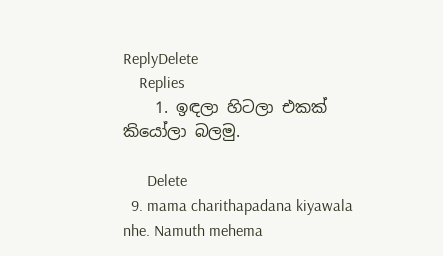ReplyDelete
    Replies
    1. ඉඳලා හිටලා එකක් කියෝලා බලමු.

      Delete
  9. mama charithapadana kiyawala nhe. Namuth mehema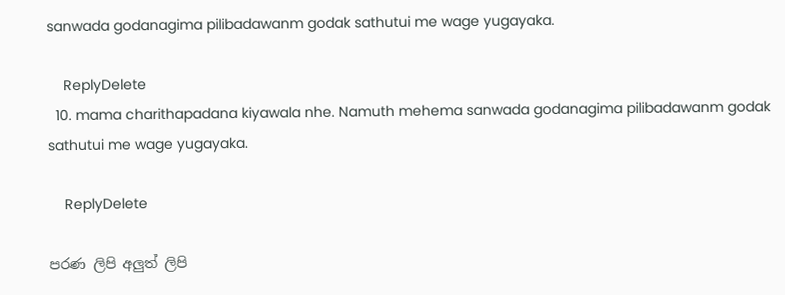sanwada godanagima pilibadawanm godak sathutui me wage yugayaka.

    ReplyDelete
  10. mama charithapadana kiyawala nhe. Namuth mehema sanwada godanagima pilibadawanm godak sathutui me wage yugayaka.

    ReplyDelete

පරණ ලිපි අලුත් ලිපි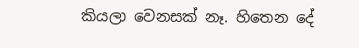කියලා වෙනසක් නෑ. හිතෙන දේ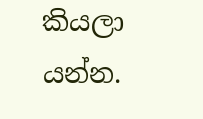කියලා යන්න.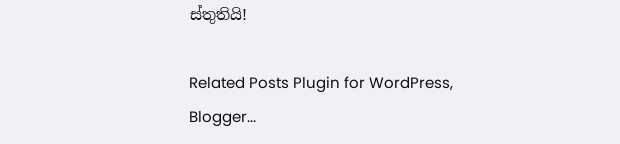ස්තුතියි!

Related Posts Plugin for WordPress, Blogger...